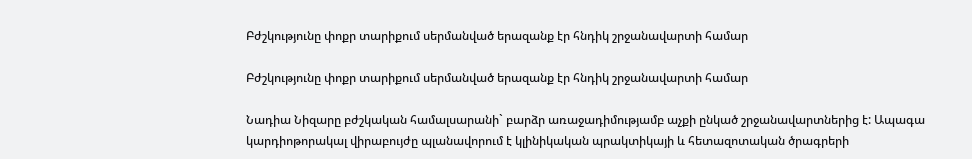Բժշկությունը փոքր տարիքում սերմանված երազանք էր հնդիկ շրջանավարտի համար

Բժշկությունը փոքր տարիքում սերմանված երազանք էր հնդիկ շրջանավարտի համար

Նադիա Նիզարը բժշկական համալսարանի` բարձր առաջադիմությամբ աչքի ընկած շրջանավարտներից է: Ապագա կարդիոթորակալ վիրաբույժը պլանավորում է կլինիկական պրակտիկայի և հետազոտական ծրագրերի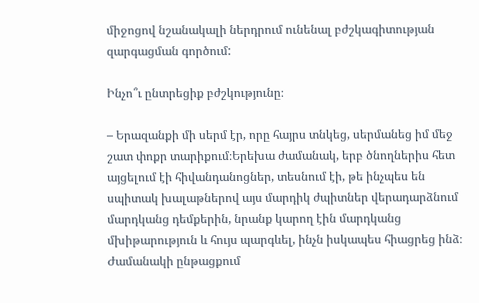միջոցով նշանակալի ներդրում ունենալ բժշկագիտության զարգացման գործում:

Ինչո՞ւ ընտրեցիք բժշկությունը։

– Երազանքի մի սերմ էր, որը հայրս տնկեց, սերմանեց իմ մեջ շատ փոքր տարիքում։Երեխա ժամանակ, երբ ծնողներիս հետ այցելում էի հիվանդանոցներ, տեսնում էի, թե ինչպես են սպիտակ խալաթներով այս մարդիկ ժպիտներ վերադարձնում մարդկանց դեմքերին, նրանք կարող էին մարդկանց մխիթարություն և հույս պարգևել, ինչն իսկապես հիացրեց ինձ։ Ժամանակի ընթացքում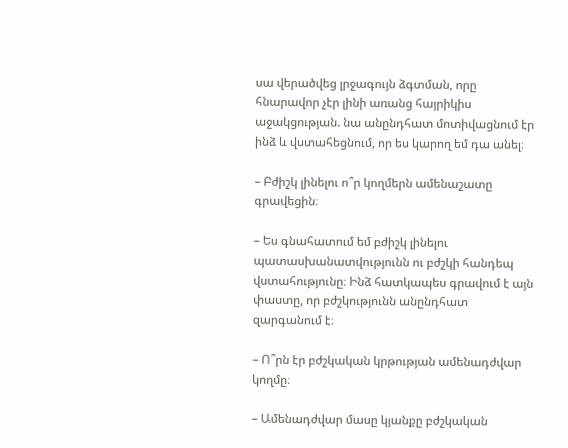սա վերածվեց լրջագույն ձգտման, որը հնարավոր չէր լինի առանց հայրիկիս աջակցության. նա անընդհատ մոտիվացնում էր ինձ և վստահեցնում, որ ես կարող եմ դա անել։

– Բժիշկ լինելու ո՞ր կողմերն ամենաշատը գրավեցին։

– Ես գնահատում եմ բժիշկ լինելու պատասխանատվությունն ու բժշկի հանդեպ վստահությունը։ Ինձ հատկապես գրավում է այն փաստը, որ բժշկությունն անընդհատ զարգանում է։

– Ո՞րն էր բժշկական կրթության ամենադժվար կողմը։

– Ամենադժվար մասը կյանքը բժշկական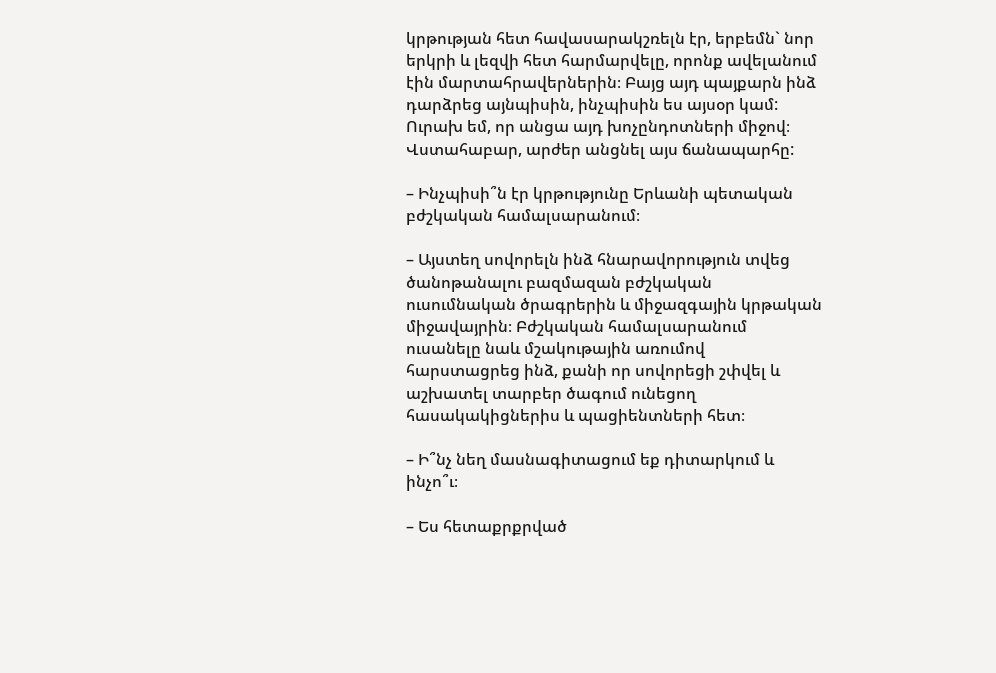կրթության հետ հավասարակշռելն էր, երբեմն` նոր երկրի և լեզվի հետ հարմարվելը, որոնք ավելանում էին մարտահրավերներին։ Բայց այդ պայքարն ինձ դարձրեց այնպիսին, ինչպիսին ես այսօր կամ: Ուրախ եմ, որ անցա այդ խոչընդոտների միջով։ Վստահաբար, արժեր անցնել այս ճանապարհը:

– Ինչպիսի՞ն էր կրթությունը Երևանի պետական բժշկական համալսարանում։

– Այստեղ սովորելն ինձ հնարավորություն տվեց ծանոթանալու բազմազան բժշկական ուսումնական ծրագրերին և միջազգային կրթական միջավայրին։ Բժշկական համալսարանում ուսանելը նաև մշակութային առումով հարստացրեց ինձ, քանի որ սովորեցի շփվել և աշխատել տարբեր ծագում ունեցող հասակակիցներիս և պացիենտների հետ։

– Ի՞նչ նեղ մասնագիտացում եք դիտարկում և ինչո՞ւ։

– Ես հետաքրքրված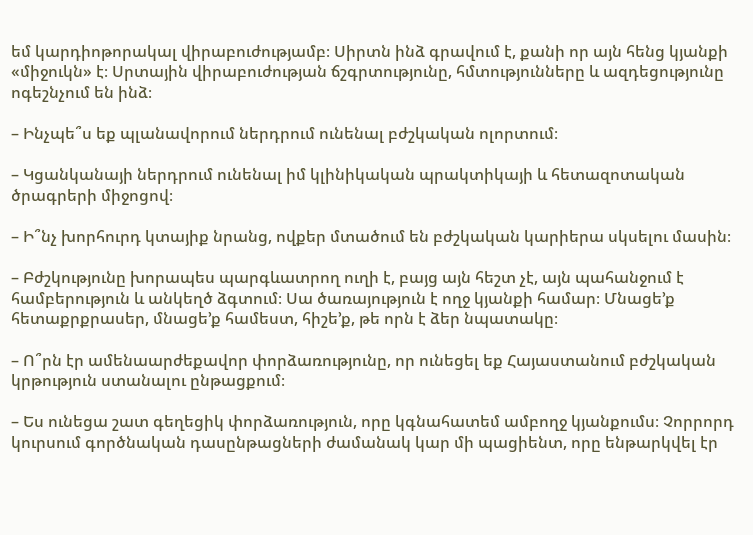եմ կարդիոթորակալ վիրաբուժությամբ։ Սիրտն ինձ գրավում է, քանի որ այն հենց կյանքի «միջուկն» է։ Սրտային վիրաբուժության ճշգրտությունը, հմտությունները և ազդեցությունը ոգեշնչում են ինձ։

– Ինչպե՞ս եք պլանավորում ներդրում ունենալ բժշկական ոլորտում։

– Կցանկանայի ներդրում ունենալ իմ կլինիկական պրակտիկայի և հետազոտական ծրագրերի միջոցով։

– Ի՞նչ խորհուրդ կտայիք նրանց, ովքեր մտածում են բժշկական կարիերա սկսելու մասին։

– Բժշկությունը խորապես պարգևատրող ուղի է, բայց այն հեշտ չէ, այն պահանջում է համբերություն և անկեղծ ձգտում։ Սա ծառայություն է ողջ կյանքի համար։ Մնացե’ք հետաքրքրասեր, մնացե’ք համեստ, հիշե’ք, թե որն է ձեր նպատակը։

– Ո՞րն էր ամենաարժեքավոր փորձառությունը, որ ունեցել եք Հայաստանում բժշկական կրթություն ստանալու ընթացքում։

– Ես ունեցա շատ գեղեցիկ փորձառություն, որը կգնահատեմ ամբողջ կյանքումս։ Չորրորդ կուրսում գործնական դասընթացների ժամանակ կար մի պացիենտ, որը ենթարկվել էր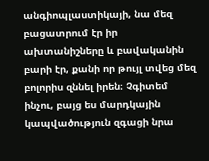անգիոպլաստիկայի, նա մեզ բացատրում էր իր ախտանիշները և բավականին բարի էր, քանի որ թույլ տվեց մեզ բոլորիս զննել իրեն։ Չգիտեմ ինչու, բայց ես մարդկային կապվածություն զգացի նրա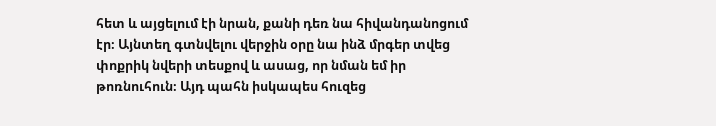հետ և այցելում էի նրան, քանի դեռ նա հիվանդանոցում էր։ Այնտեղ գտնվելու վերջին օրը նա ինձ մրգեր տվեց փոքրիկ նվերի տեսքով և ասաց, որ նման եմ իր թոռնուհուն։ Այդ պահն իսկապես հուզեց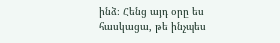ինձ։ Հենց այդ օրը ես հասկացա, թե ինչպես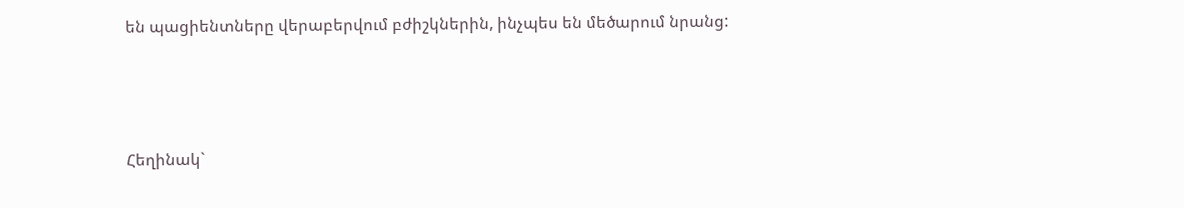են պացիենտները վերաբերվում բժիշկներին, ինչպես են մեծարում նրանց:



Հեղինակ`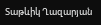Տաթևիկ Ղազարյան